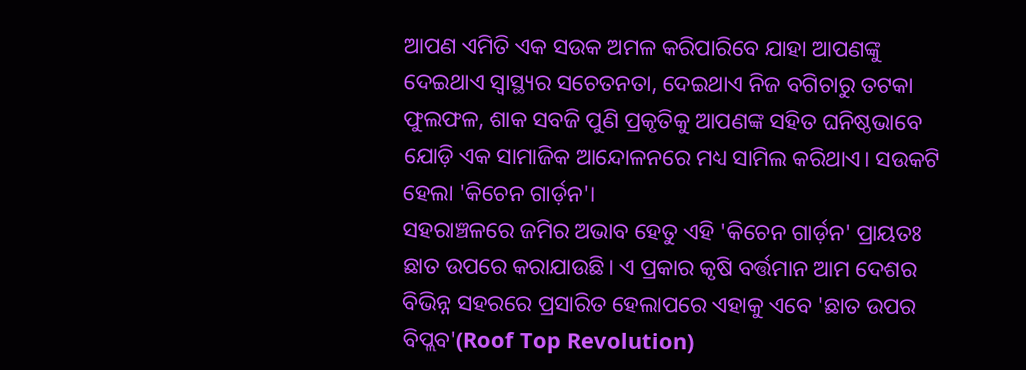ଆପଣ ଏମିତି ଏକ ସଉକ ଅମଳ କରିପାରିବେ ଯାହା ଆପଣଙ୍କୁ ଦେଇଥାଏ ସ୍ଵାସ୍ଥ୍ୟର ସଚେତନତା, ଦେଇଥାଏ ନିଜ ବଗିଚାରୁ ତଟକା ଫୁଲଫଳ, ଶାକ ସବଜି ପୁଣି ପ୍ରକୃତିକୁ ଆପଣଙ୍କ ସହିତ ଘନିଷ୍ଠଭାବେ ଯୋଡ଼ି ଏକ ସାମାଜିକ ଆନ୍ଦୋଳନରେ ମଧ୍ୟ ସାମିଲ କରିଥାଏ। ସଉକଟି ହେଲା 'କିଚେନ ଗାର୍ଡ଼ନ'।
ସହରାଞ୍ଚଳରେ ଜମିର ଅଭାବ ହେତୁ ଏହି 'କିଚେନ ଗାର୍ଡ଼ନ' ପ୍ରାୟତଃ ଛାତ ଉପରେ କରାଯାଉଛି। ଏ ପ୍ରକାର କୃଷି ବର୍ତ୍ତମାନ ଆମ ଦେଶର ବିଭିନ୍ନ ସହରରେ ପ୍ରସାରିତ ହେଲାପରେ ଏହାକୁ ଏବେ 'ଛାତ ଉପର ବିପ୍ଲବ'(Roof Top Revolution)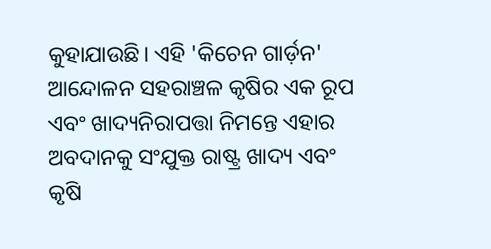କୁହାଯାଉଛି। ଏହି 'କିଚେନ ଗାର୍ଡ଼ନ' ଆନ୍ଦୋଳନ ସହରାଞ୍ଚଳ କୃଷିର ଏକ ରୂପ ଏବଂ ଖାଦ୍ୟନିରାପତ୍ତା ନିମନ୍ତେ ଏହାର ଅବଦାନକୁ ସଂଯୁକ୍ତ ରାଷ୍ଟ୍ର ଖାଦ୍ୟ ଏବଂ କୃଷି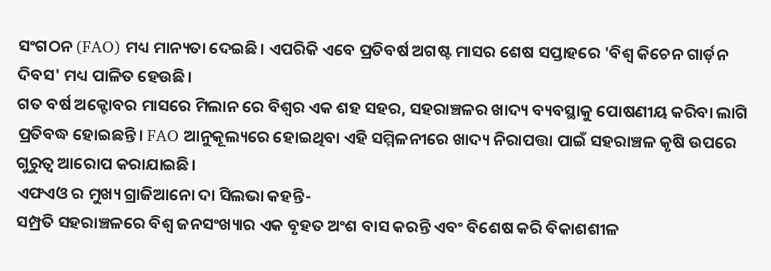ସଂଗଠନ (FAO) ମଧ୍ୟ ମାନ୍ୟତା ଦେଇଛି। ଏପରିକି ଏବେ ପ୍ରତିବର୍ଷ ଅଗଷ୍ଟ ମାସର ଶେଷ ସପ୍ତାହରେ 'ବିଶ୍ଵ କିଚେନ ଗାର୍ଡ଼ନ ଦିବସ' ମଧ୍ୟ ପାଳିତ ହେଉଛି।
ଗତ ବର୍ଷ ଅକ୍ଟୋବର ମାସରେ ମିଲାନ ରେ ବିଶ୍ଵର ଏକ ଶହ ସହର, ସହରାଞ୍ଚଳର ଖାଦ୍ୟ ବ୍ୟବସ୍ଥାକୁ ପୋଷଣୀୟ କରିବା ଲାଗି ପ୍ରତିବଦ୍ଧ ହୋଇଛନ୍ତି। FAO ଆନୁକୂଲ୍ୟରେ ହୋଇଥିବା ଏହି ସମ୍ମିଳନୀରେ ଖାଦ୍ୟ ନିରାପତ୍ତା ପାଇଁ ସହରାଞ୍ଚଳ କୃଷି ଉପରେ ଗୁରୁତ୍ଵ ଆରୋପ କରାଯାଇଛି।
ଏଫଏଓ ର ମୁଖ୍ୟ ଗ୍ରାଜିଆନୋ ଦା ସିଲଭା କହନ୍ତି-
ସମ୍ପ୍ରତି ସହରାଞ୍ଚଳରେ ବିଶ୍ଵ ଜନସଂଖ୍ୟାର ଏକ ବୃହତ ଅଂଶ ବାସ କରନ୍ତି ଏବଂ ବିଶେଷ କରି ବିକାଶଶୀଳ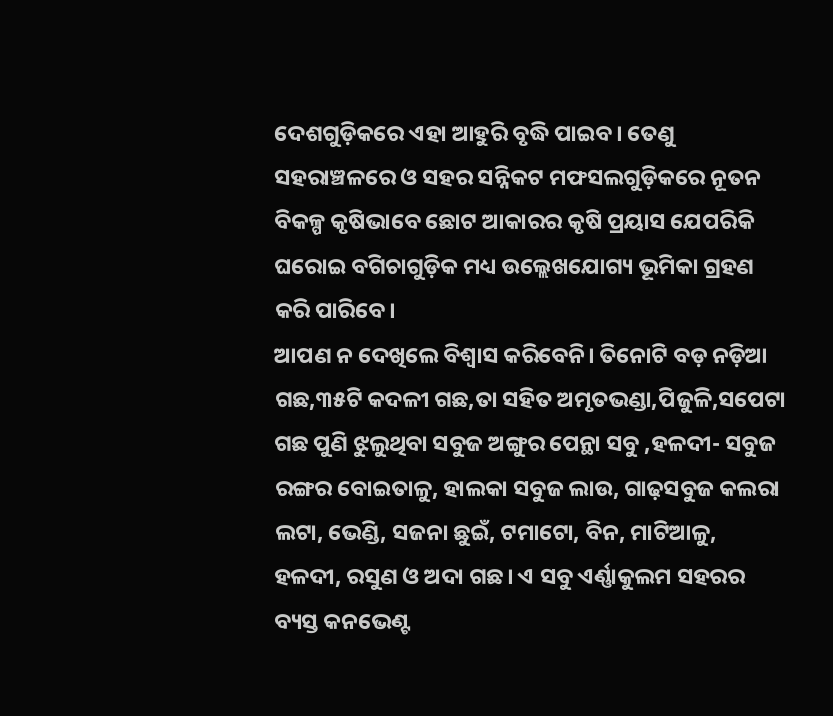ଦେଶଗୁଡ଼ିକରେ ଏହା ଆହୁରି ବୃଦ୍ଧି ପାଇବ। ତେଣୁ ସହରାଞ୍ଚଳରେ ଓ ସହର ସନ୍ନିକଟ ମଫସଲଗୁଡ଼ିକରେ ନୂତନ ବିକଳ୍ପ କୃଷିଭାବେ ଛୋଟ ଆକାରର କୃଷି ପ୍ରୟାସ ଯେପରିକି ଘରୋଇ ବଗିଚାଗୁଡ଼ିକ ମଧ୍ୟ ଉଲ୍ଲେଖଯୋଗ୍ୟ ଭୂମିକା ଗ୍ରହଣ କରି ପାରିବେ।
ଆପଣ ନ ଦେଖିଲେ ବିଶ୍ଵାସ କରିବେନି। ତିନୋଟି ବଡ଼ ନଡ଼ିଆ ଗଛ,୩୫ଟି କଦଳୀ ଗଛ,ତା ସହିତ ଅମୃତଭଣ୍ଡା,ପିଜୁଳି,ସପେଟା ଗଛ ପୁଣି ଝୁଲୁଥିବା ସବୁଜ ଅଙ୍ଗୁର ପେନ୍ଥା ସବୁ ,ହଳଦୀ- ସବୁଜ ରଙ୍ଗର ବୋଇତାଳୁ, ହାଲକା ସବୁଜ ଲାଉ, ଗାଢ଼ସବୁଜ କଲରା ଲଟା, ଭେଣ୍ଡି, ସଜନା ଛୁଇଁ, ଟମାଟୋ, ବିନ, ମାଟିଆଳୁ, ହଳଦୀ, ରସୁଣ ଓ ଅଦା ଗଛ। ଏ ସବୁ ଏର୍ଣ୍ଣାକୁଲମ ସହରର ବ୍ୟସ୍ତ କନଭେଣ୍ଟ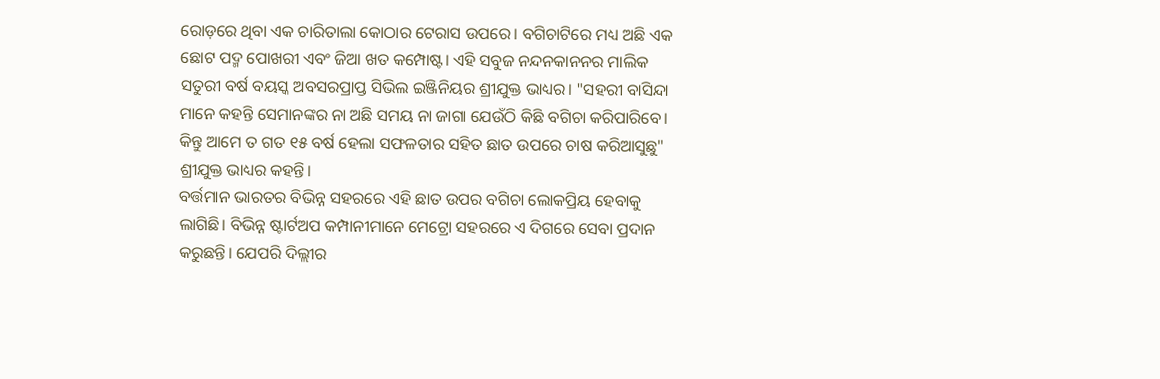ରୋଡ଼ରେ ଥିବା ଏକ ଚାରିତାଲା କୋଠାର ଟେରାସ ଉପରେ। ବଗିଚାଟିରେ ମଧ୍ୟ ଅଛି ଏକ ଛୋଟ ପଦ୍ମ ପୋଖରୀ ଏବଂ ଜିଆ ଖତ କମ୍ପୋଷ୍ଟ। ଏହି ସବୁଜ ନନ୍ଦନକାନନର ମାଲିକ ସତୁରୀ ବର୍ଷ ବୟସ୍କ ଅବସରପ୍ରାପ୍ତ ସିଭିଲ ଇଞ୍ଜିନିୟର ଶ୍ରୀଯୁକ୍ତ ଭାଧ୍ୟର। "ସହରୀ ବାସିନ୍ଦା ମାନେ କହନ୍ତି ସେମାନଙ୍କର ନା ଅଛି ସମୟ ନା ଜାଗା ଯେଉଁଠି କିଛି ବଗିଚା କରିପାରିବେ। କିନ୍ତୁ ଆମେ ତ ଗତ ୧୫ ବର୍ଷ ହେଲା ସଫଳତାର ସହିତ ଛାତ ଉପରେ ଚାଷ କରିଆସୁଛୁ" ଶ୍ରୀଯୁକ୍ତ ଭାଧ୍ୟର କହନ୍ତି।
ବର୍ତ୍ତମାନ ଭାରତର ବିଭିନ୍ନ ସହରରେ ଏହି ଛାତ ଉପର ବଗିଚା ଲୋକପ୍ରିୟ ହେବାକୁ ଲାଗିଛି। ବିଭିନ୍ନ ଷ୍ଟାର୍ଟଅପ କମ୍ପାନୀମାନେ ମେଟ୍ରୋ ସହରରେ ଏ ଦିଗରେ ସେବା ପ୍ରଦାନ କରୁଛନ୍ତି। ଯେପରି ଦିଲ୍ଲୀର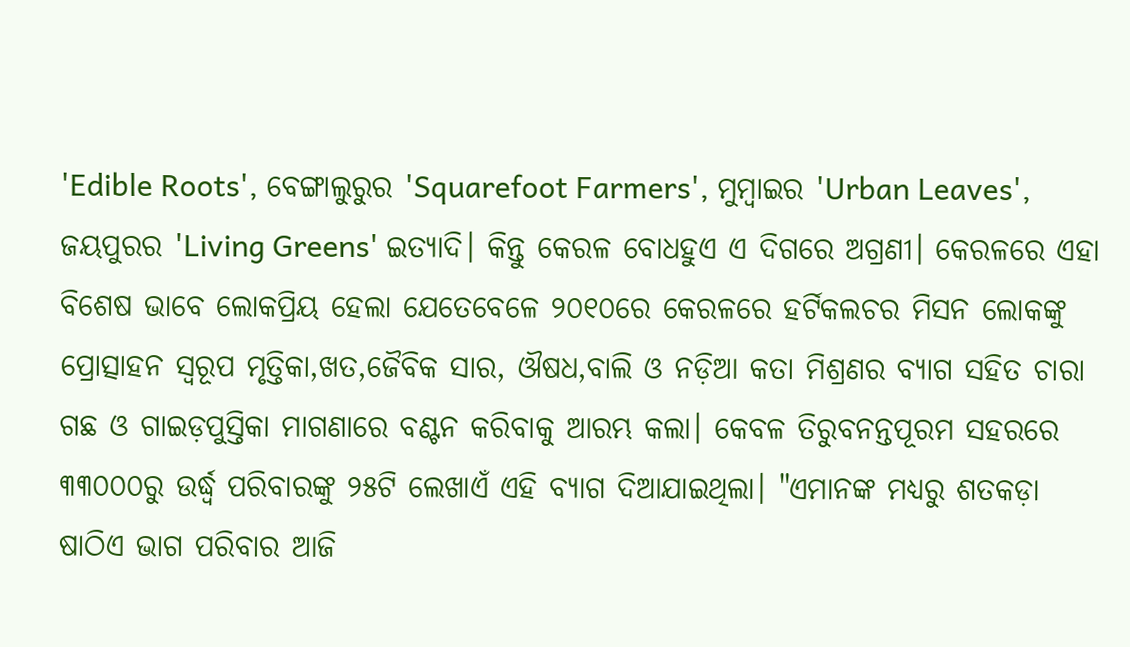'Edible Roots', ବେଙ୍ଗାଲୁରୁର 'Squarefoot Farmers', ମୁମ୍ବାଇର 'Urban Leaves', ଜୟପୁରର 'Living Greens' ଇତ୍ୟାଦି। କିନ୍ତୁ କେରଳ ବୋଧହୁଏ ଏ ଦିଗରେ ଅଗ୍ରଣୀ। କେରଳରେ ଏହା ବିଶେଷ ଭାବେ ଲୋକପ୍ରିୟ ହେଲା ଯେତେବେଳେ ୨୦୧୦ରେ କେରଳରେ ହର୍ଟିକଲଚର ମିସନ ଲୋକଙ୍କୁ ପ୍ରୋତ୍ସାହନ ସ୍ୱରୂପ ମୃତ୍ତିକା,ଖତ,ଜୈବିକ ସାର, ଔଷଧ,ବାଲି ଓ ନଡ଼ିଆ କତା ମିଶ୍ରଣର ବ୍ୟାଗ ସହିତ ଚାରା ଗଛ ଓ ଗାଇଡ଼ପୁସ୍ତିକା ମାଗଣାରେ ବଣ୍ଟନ କରିବାକୁ ଆରମ୍ଭ କଲା। କେବଳ ତିରୁବନନ୍ତପୂରମ ସହରରେ ୩୩୦୦୦ରୁ ଉର୍ଦ୍ଧ୍ଵ ପରିବାରଙ୍କୁ ୨୫ଟି ଲେଖାଏଁ ଏହି ବ୍ୟାଗ ଦିଆଯାଇଥିଲା। "ଏମାନଙ୍କ ମଧ୍ୟରୁ ଶତକଡ଼ା ଷାଠିଏ ଭାଗ ପରିବାର ଆଜି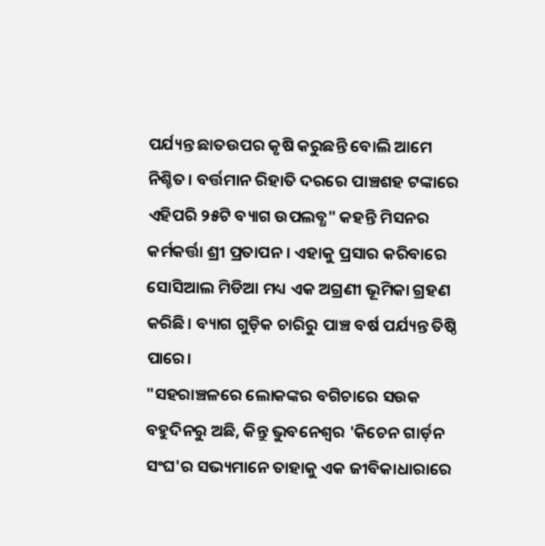ପର୍ଯ୍ୟନ୍ତ ଛାତଉପର କୃଷି କରୁଛନ୍ତି ବୋଲି ଆମେ ନିଶ୍ଚିତ। ବର୍ତ୍ତମାନ ରିହାତି ଦରରେ ପାଞ୍ଚଶହ ଟଙ୍କାରେ ଏହିପରି ୨୫ଟି ବ୍ୟାଗ ଉପଲବ୍ଧ" କହନ୍ତି ମିସନର କର୍ମକର୍ତ୍ତା ଶ୍ରୀ ପ୍ରତାପନ । ଏହାକୁ ପ୍ରସାର କରିବାରେ ସୋସିଆଲ ମିଡିଆ ମଧ୍ୟ ଏକ ଅଗ୍ରଣୀ ଭୂମିକା ଗ୍ରହଣ କରିଛି। ବ୍ୟାଗ ଗୁଡ଼ିକ ଚାରିରୁ ପାଞ୍ଚ ବର୍ଷ ପର୍ଯ୍ୟନ୍ତ ତିଷ୍ଠି ପାରେ।
"ସହରାଞ୍ଚଳରେ ଲୋକଙ୍କର ବଗିଚାରେ ସଉକ ବହୁଦିନରୁ ଅଛି, କିନ୍ତୁ ଭୁବନେଶ୍ଵର 'କିଚେନ ଗାର୍ଡ଼ନ ସଂଘ'ର ସଭ୍ୟମାନେ ତାହାକୁ ଏକ ଜୀବିକାଧାରାରେ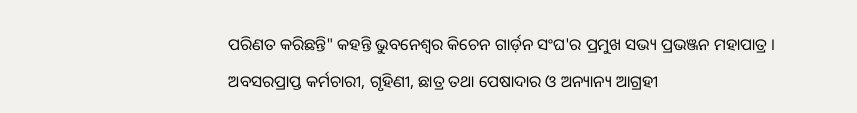ପରିଣତ କରିଛନ୍ତି" କହନ୍ତି ଭୁବନେଶ୍ଵର କିଚେନ ଗାର୍ଡ଼ନ ସଂଘ'ର ପ୍ରମୁଖ ସଭ୍ୟ ପ୍ରଭଞ୍ଜନ ମହାପାତ୍ର ।
ଅବସରପ୍ରାପ୍ତ କର୍ମଚାରୀ, ଗୃହିଣୀ, ଛାତ୍ର ତଥା ପେଷାଦାର ଓ ଅନ୍ୟାନ୍ୟ ଆଗ୍ରହୀ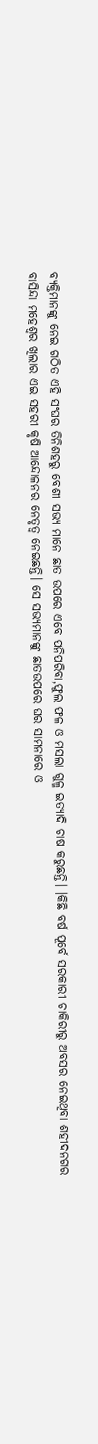ବ୍ୟକ୍ତିମାନଙ୍କୁ ନେଇ ଗଠିତ ଏହି ସଂଘର ତିନିଶହରୁ ବେଶୀ ସଭ୍ୟ ମାନେ ଛାତ ଉପରେ ଏବେ ପନିପରିବା,ଫୁଲ ଫଳ ଓ ମସଲା ଗୁଳ୍ମ ଇତ୍ୟାଦି ଚାଷ କରୁଛନ୍ତି। ।କିଛି ବର୍ଷ ପୂର୍ବେ ସରକାରୀ ଚାକିରୀରୁ ଅବସର ନେଇଥିବା ଶହୀଦନଗର ବାସିନ୍ଦା ମହେଶ୍ଵର ଖିଲାର ଏଇ ସହରୀ କୃଷି ଆନ୍ଦୋଳନର ନେତୃତ୍ଵ ନେଇଛନ୍ତି। ସେ ସଭ୍ୟମାନଙ୍କୁ ଛାତଉପରେ ଘର ସାମନାରେ ଓ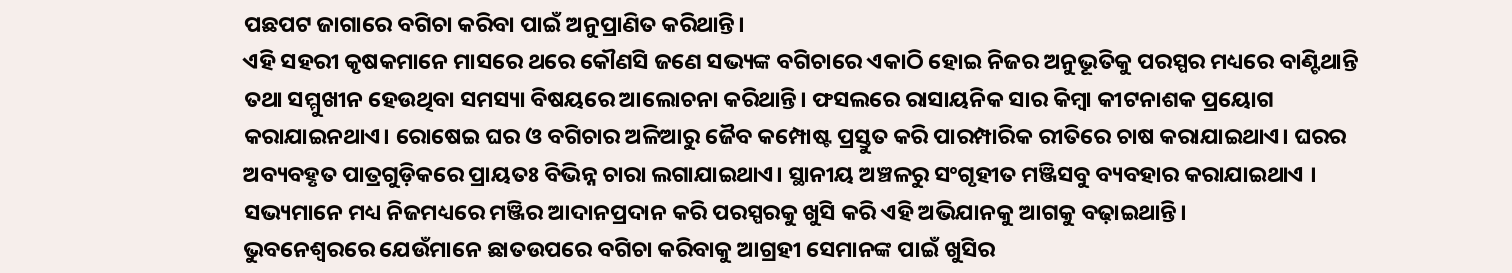ପଛପଟ ଜାଗାରେ ବଗିଚା କରିବା ପାଇଁ ଅନୁପ୍ରାଣିତ କରିଥାନ୍ତି।
ଏହି ସହରୀ କୃଷକମାନେ ମାସରେ ଥରେ କୌଣସି ଜଣେ ସଭ୍ୟଙ୍କ ବଗିଚାରେ ଏକାଠି ହୋଇ ନିଜର ଅନୁଭୂତିକୁ ପରସ୍ପର ମଧ୍ୟରେ ବାଣ୍ଟିଥାନ୍ତି ତଥା ସମ୍ମୁଖୀନ ହେଉଥିବା ସମସ୍ୟା ବିଷୟରେ ଆଲୋଚନା କରିଥାନ୍ତି। ଫସଲରେ ରାସାୟନିକ ସାର କିମ୍ବା କୀଟନାଶକ ପ୍ରୟୋଗ କରାଯାଇନଥାଏ। ରୋଷେଇ ଘର ଓ ବଗିଚାର ଅଳିଆରୁ ଜୈବ କମ୍ପୋଷ୍ଟ ପ୍ରସ୍ତୁତ କରି ପାରମ୍ପାରିକ ରୀତିରେ ଚାଷ କରାଯାଇଥାଏ। ଘରର ଅବ୍ୟବହୃତ ପାତ୍ରଗୁଡ଼ିକରେ ପ୍ରାୟତଃ ବିଭିନ୍ନ ଚାରା ଲଗାଯାଇଥାଏ। ସ୍ଥାନୀୟ ଅଞ୍ଚଳରୁ ସଂଗୃହୀତ ମଞ୍ଜିସବୁ ବ୍ୟବହାର କରାଯାଇଥାଏ । ସଭ୍ୟମାନେ ମଧ୍ୟ ନିଜମଧ୍ୟରେ ମଞ୍ଜିର ଆଦାନପ୍ରଦାନ କରି ପରସ୍ପରକୁ ଖୁସି କରି ଏହି ଅଭିଯାନକୁ ଆଗକୁ ବଢ଼ାଇଥାନ୍ତି।
ଭୁବନେଶ୍ଵରରେ ଯେଉଁମାନେ ଛାତଉପରେ ବଗିଚା କରିବାକୁ ଆଗ୍ରହୀ ସେମାନଙ୍କ ପାଇଁ ଖୁସିର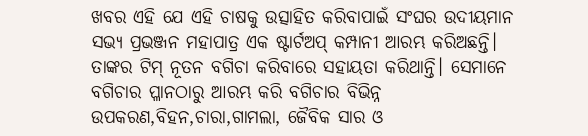ଖବର ଏହି ଯେ ଏହି ଚାଷକୁ ଉତ୍ସାହିତ କରିବାପାଇଁ ସଂଘର ଉଦୀୟମାନ ସଭ୍ୟ ପ୍ରଭଞ୍ଜନ ମହାପାତ୍ର ଏକ ଷ୍ଟାର୍ଟଅପ୍ କମ୍ପାନୀ ଆରମ୍ଭ କରିଅଛନ୍ତି। ତାଙ୍କର ଟିମ୍ ନୂତନ ବଗିଚା କରିବାରେ ସହାୟତା କରିଥାନ୍ତି। ସେମାନେ ବଗିଚାର ପ୍ଳାନଠାରୁ ଆରମ୍ଭ କରି ବଗିଚାର ବିଭିନ୍ନ ଉପକରଣ,ବିହନ,ଚାରା,ଗାମଲା, ଜୈବିକ ସାର ଓ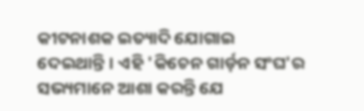କୀଟନାଶକ ଇତ୍ୟାଦି ଯୋଗାଇ ଦେଇଥାନ୍ତି। ଏହି 'କିଚେନ ଗାର୍ଡ଼ନ ସଂଘ'ର ସଭ୍ୟମାନେ ଆଶା କରନ୍ତି ଯେ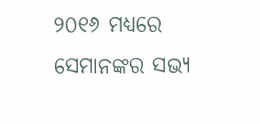୨୦୧୬ ମଧ୍ୟରେ ସେମାନଙ୍କର ସଭ୍ୟ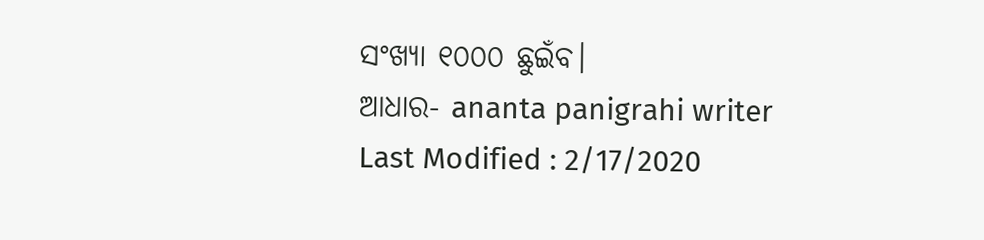ସଂଖ୍ୟା ୧୦୦୦ ଛୁଇଁବ।
ଆଧାର- ananta panigrahi writer
Last Modified : 2/17/2020